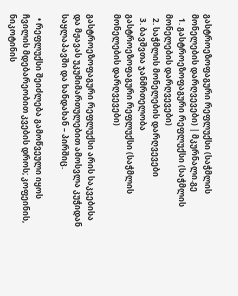გასტროეზოფაგური რეფლუქსი (საჭმლის მონელების დარღვევები) | მკურნალი.გე
  1. გასტროეზოფაგური რეფლუქსი (საჭმლის მონელების დარღვევები)
  2. საჭმლის მონელების დარღვევები
  3. ბავშვთა ჯანმრთელობა
გასტროეზოფაგური რეფლუქსი (საჭმლის მონელების დარღვევები)

გასტროეზოფაგური რეფლუქსი არის საკვებისა და მჟავას უკუმიმართულებით ამოსვლა კუჭიდან საყლაპავში და ხანდახან – პირშიც.

  • რეფლუქსი შეიძლება გამოწვეული იყოს ჩვილის მდებარეობით კვების დროს; კოფეინის, ნიკოტინის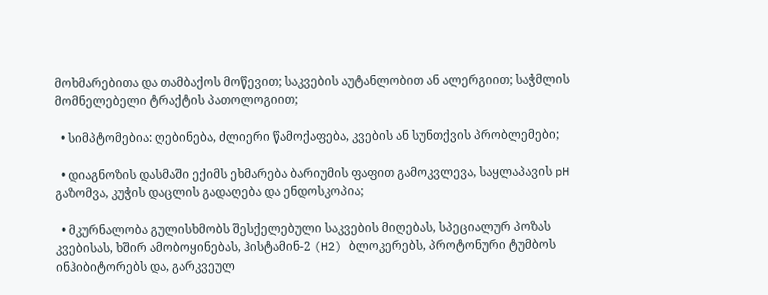მოხმარებითა და თამბაქოს მოწევით; საკვების აუტანლობით ან ალერგიით; საჭმლის მომნელებელი ტრაქტის პათოლოგიით;

  • სიმპტომებია: ღებინება, ძლიერი წამოქაფება, კვების ან სუნთქვის პრობლემები;

  • დიაგნოზის დასმაში ექიმს ეხმარება ბარიუმის ფაფით გამოკვლევა, საყლაპავის pH გაზომვა, კუჭის დაცლის გადაღება და ენდოსკოპია;

  • მკურნალობა გულისხმობს შესქელებული საკვების მიღებას, სპეციალურ პოზას კვებისას, ხშირ ამობოყინებას, ჰისტამინ-2 (H2) ბლოკერებს, პროტონური ტუმბოს ინჰიბიტორებს და, გარკვეულ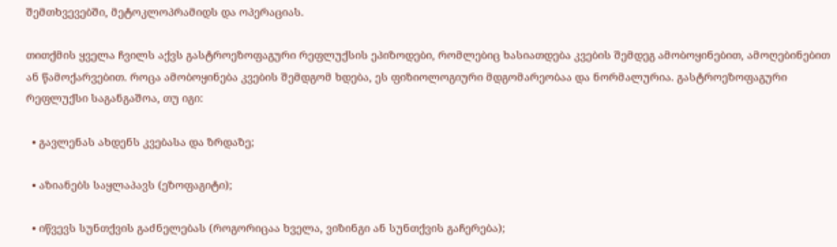შემთხვევებში, მეტოკლოპრამიდს და ოპერაციას.

თითქმის ყველა ჩვილს აქვს გასტროეზოფაგური რეფლუქსის ეპიზოდები, რომლებიც ხასიათდება კვების შემდეგ ამობოყინებით, ამოღებინებით ან წამოქარვებით. როცა ამობოყინება კვების შემდგომ ხდება, ეს ფიზიოლოგიური მდგომარეობაა და ნორმალურია. გასტროეზოფაგური რეფლუქსი საგანგაშოა, თუ იგი:

  • გავლენას ახდენს კვებასა და ზრდაზე;

  • აზიანებს საყლაპავს (ეზოფაგიტი);

  • იწვევს სუნთქვის გაძნელებას (როგორიცაა ხველა, ვიზინგი ან სუნთქვის გაჩერება);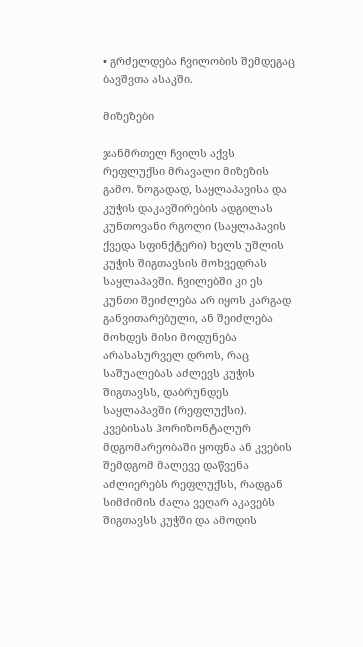• გრძელდება ჩვილობის შემდეგაც ბავშვთა ასაკში.

მიზეზები

ჯანმრთელ ჩვილს აქვს რეფლუქსი მრავალი მიზეზის გამო. ზოგადად, საყლაპავისა და კუჭის დაკავშირების ადგილას კუნთოვანი რგოლი (საყლაპავის ქვედა სფინქტერი) ხელს უშლის კუჭის შიგთავსის მოხვედრას საყლაპავში. ჩვილებში კი ეს კუნთი შეიძლება არ იყოს კარგად განვითარებული, ან შეიძლება მოხდეს მისი მოდუნება არასასურველ დროს, რაც საშუალებას აძლევს კუჭის შიგთავსს, დაბრუნდეს საყლაპავში (რეფლუქსი). კვებისას ჰორიზონტალურ მდგომარეობაში ყოფნა ან კვების შემდგომ მალევე დაწვენა აძლიერებს რეფლუქსს, რადგან სიმძიმის ძალა ვეღარ აკავებს შიგთავსს კუჭში და ამოდის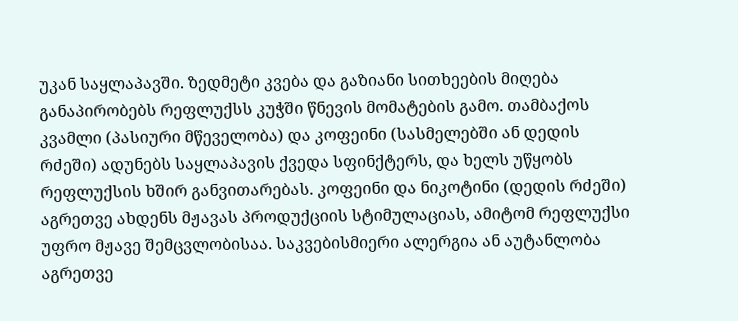უკან საყლაპავში. ზედმეტი კვება და გაზიანი სითხეების მიღება განაპირობებს რეფლუქსს კუჭში წნევის მომატების გამო. თამბაქოს კვამლი (პასიური მწეველობა) და კოფეინი (სასმელებში ან დედის რძეში) ადუნებს საყლაპავის ქვედა სფინქტერს, და ხელს უწყობს რეფლუქსის ხშირ განვითარებას. კოფეინი და ნიკოტინი (დედის რძეში) აგრეთვე ახდენს მჟავას პროდუქციის სტიმულაციას, ამიტომ რეფლუქსი უფრო მჟავე შემცვლობისაა. საკვებისმიერი ალერგია ან აუტანლობა აგრეთვე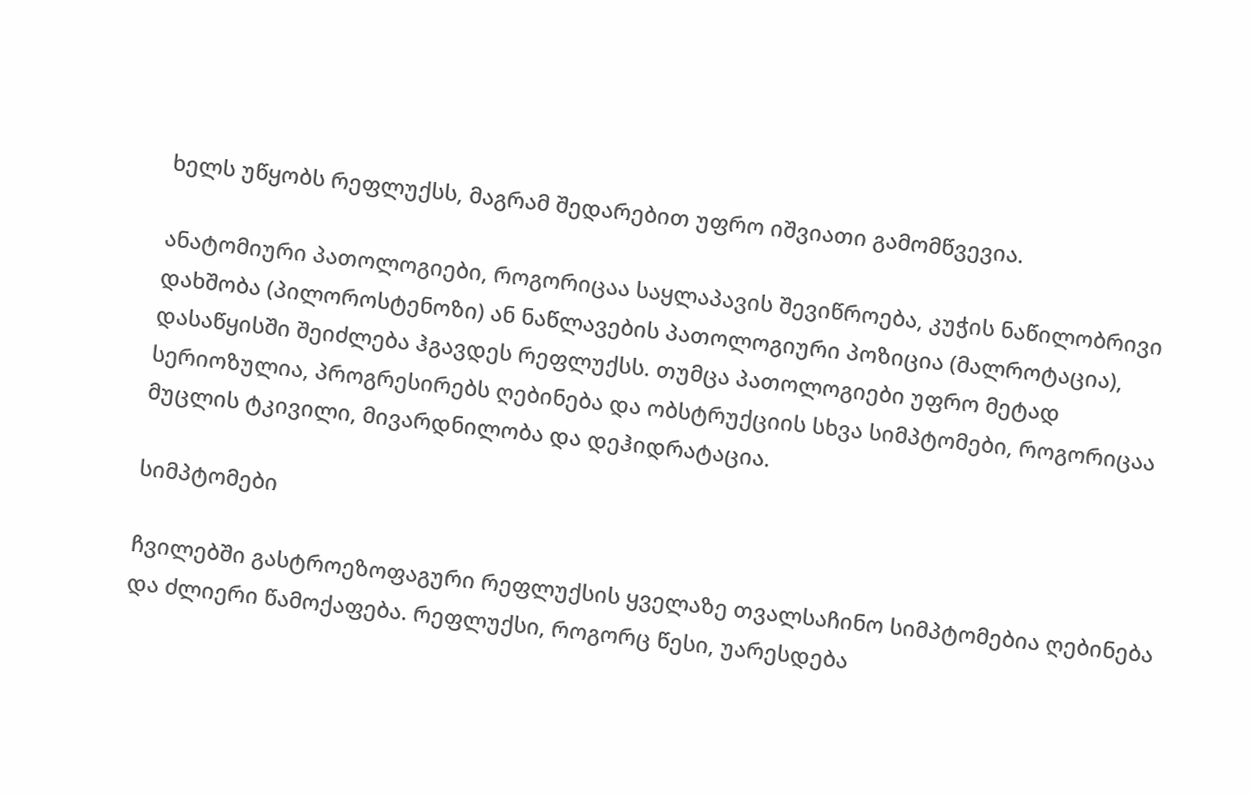ხელს უწყობს რეფლუქსს, მაგრამ შედარებით უფრო იშვიათი გამომწვევია.

ანატომიური პათოლოგიები, როგორიცაა საყლაპავის შევიწროება, კუჭის ნაწილობრივი დახშობა (პილოროსტენოზი) ან ნაწლავების პათოლოგიური პოზიცია (მალროტაცია), დასაწყისში შეიძლება ჰგავდეს რეფლუქსს. თუმცა პათოლოგიები უფრო მეტად სერიოზულია, პროგრესირებს ღებინება და ობსტრუქციის სხვა სიმპტომები, როგორიცაა მუცლის ტკივილი, მივარდნილობა და დეჰიდრატაცია.

სიმპტომები

ჩვილებში გასტროეზოფაგური რეფლუქსის ყველაზე თვალსაჩინო სიმპტომებია ღებინება და ძლიერი წამოქაფება. რეფლუქსი, როგორც წესი, უარესდება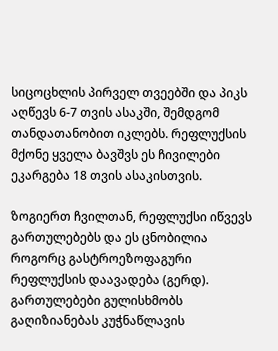სიცოცხლის პირველ თვეებში და პიკს აღწევს 6-7 თვის ასაკში, შემდგომ თანდათანობით იკლებს. რეფლუქსის მქონე ყველა ბავშვს ეს ჩივილები ეკარგება 18 თვის ასაკისთვის.

ზოგიერთ ჩვილთან, რეფლუქსი იწვევს გართულებებს და ეს ცნობილია როგორც გასტროეზოფაგური რეფლუქსის დაავადება (გერდ). გართულებები გულისხმობს გაღიზიანებას კუჭნაწლავის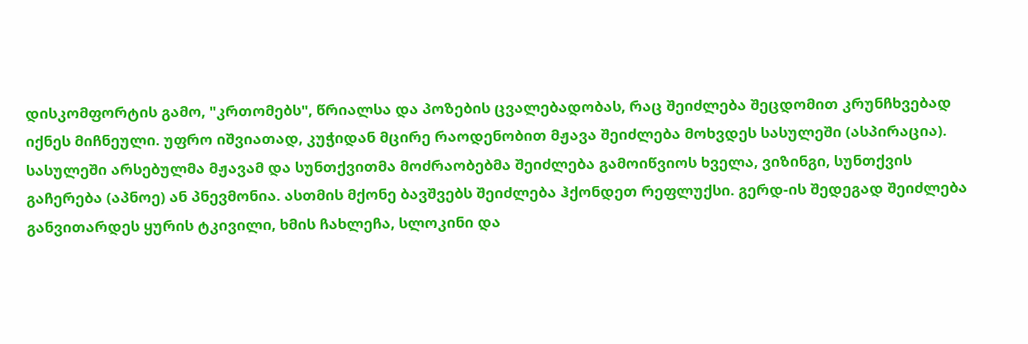დისკომფორტის გამო, "კრთომებს", წრიალსა და პოზების ცვალებადობას, რაც შეიძლება შეცდომით კრუნჩხვებად იქნეს მიჩნეული. უფრო იშვიათად, კუჭიდან მცირე რაოდენობით მჟავა შეიძლება მოხვდეს სასულეში (ასპირაცია). სასულეში არსებულმა მჟავამ და სუნთქვითმა მოძრაობებმა შეიძლება გამოიწვიოს ხველა, ვიზინგი, სუნთქვის გაჩერება (აპნოე) ან პნევმონია. ასთმის მქონე ბავშვებს შეიძლება ჰქონდეთ რეფლუქსი. გერდ-ის შედეგად შეიძლება განვითარდეს ყურის ტკივილი, ხმის ჩახლეჩა, სლოკინი და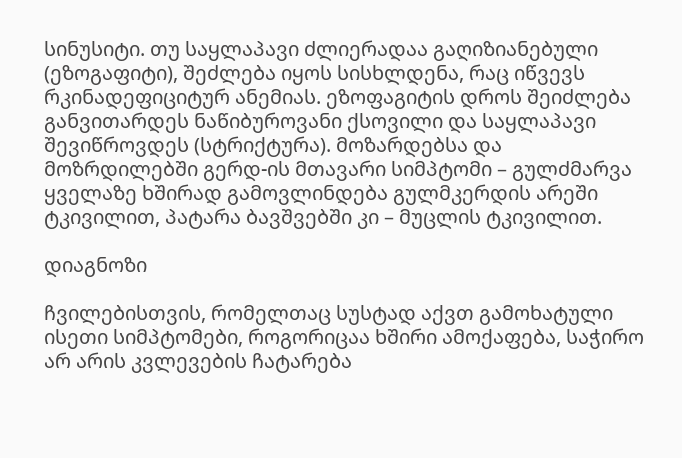სინუსიტი. თუ საყლაპავი ძლიერადაა გაღიზიანებული (ეზოგაფიტი), შეძლება იყოს სისხლდენა, რაც იწვევს რკინადეფიციტურ ანემიას. ეზოფაგიტის დროს შეიძლება განვითარდეს ნაწიბუროვანი ქსოვილი და საყლაპავი შევიწროვდეს (სტრიქტურა). მოზარდებსა და მოზრდილებში გერდ-ის მთავარი სიმპტომი – გულძმარვა ყველაზე ხშირად გამოვლინდება გულმკერდის არეში ტკივილით, პატარა ბავშვებში კი – მუცლის ტკივილით.

დიაგნოზი

ჩვილებისთვის, რომელთაც სუსტად აქვთ გამოხატული ისეთი სიმპტომები, როგორიცაა ხშირი ამოქაფება, საჭირო არ არის კვლევების ჩატარება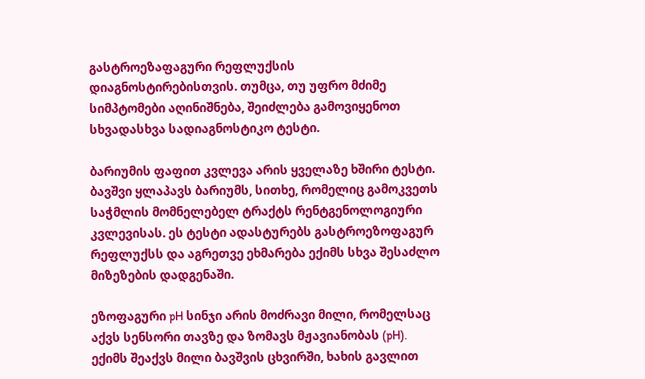გასტროეზაფაგური რეფლუქსის დიაგნოსტირებისთვის. თუმცა, თუ უფრო მძიმე სიმპტომები აღინიშნება, შეიძლება გამოვიყენოთ სხვადასხვა სადიაგნოსტიკო ტესტი.

ბარიუმის ფაფით კვლევა არის ყველაზე ხშირი ტესტი. ბავშვი ყლაპავს ბარიუმს, სითხე, რომელიც გამოკვეთს საჭმლის მომნელებელ ტრაქტს რენტგენოლოგიური კვლევისას. ეს ტესტი ადასტურებს გასტროეზოფაგურ რეფლუქსს და აგრეთვე ეხმარება ექიმს სხვა შესაძლო მიზეზების დადგენაში.

ეზოფაგური pH სინჯი არის მოძრავი მილი, რომელსაც აქვს სენსორი თავზე და ზომავს მჟავიანობას (pH). ექიმს შეაქვს მილი ბავშვის ცხვირში, ხახის გავლით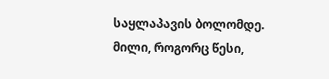საყლაპავის ბოლომდე. მილი, როგორც წესი,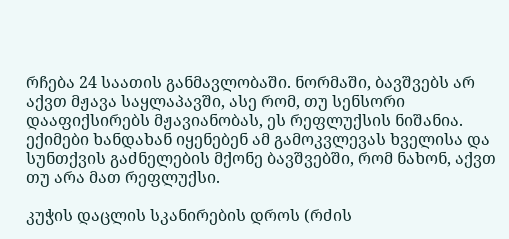რჩება 24 საათის განმავლობაში. ნორმაში, ბავშვებს არ აქვთ მჟავა საყლაპავში, ასე რომ, თუ სენსორი დააფიქსირებს მჟავიანობას, ეს რეფლუქსის ნიშანია. ექიმები ხანდახან იყენებენ ამ გამოკვლევას ხველისა და სუნთქვის გაძნელების მქონე ბავშვებში, რომ ნახონ, აქვთ თუ არა მათ რეფლუქსი.

კუჭის დაცლის სკანირების დროს (რძის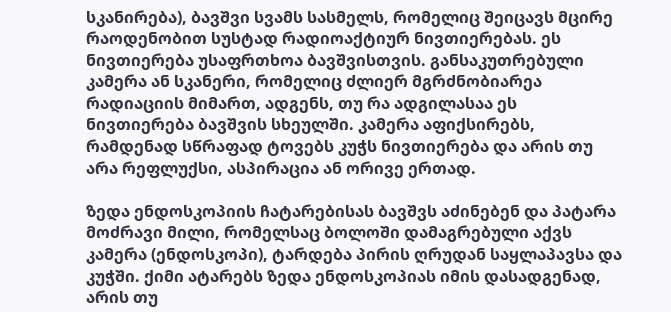სკანირება), ბავშვი სვამს სასმელს, რომელიც შეიცავს მცირე რაოდენობით სუსტად რადიოაქტიურ ნივთიერებას. ეს ნივთიერება უსაფრთხოა ბავშვისთვის. განსაკუთრებული კამერა ან სკანერი, რომელიც ძლიერ მგრძნობიარეა რადიაციის მიმართ, ადგენს, თუ რა ადგილასაა ეს ნივთიერება ბავშვის სხეულში. კამერა აფიქსირებს, რამდენად სწრაფად ტოვებს კუჭს ნივთიერება და არის თუ არა რეფლუქსი, ასპირაცია ან ორივე ერთად.

ზედა ენდოსკოპიის ჩატარებისას ბავშვს აძინებენ და პატარა მოძრავი მილი, რომელსაც ბოლოში დამაგრებული აქვს კამერა (ენდოსკოპი), ტარდება პირის ღრუდან საყლაპავსა და კუჭში. ქიმი ატარებს ზედა ენდოსკოპიას იმის დასადგენად, არის თუ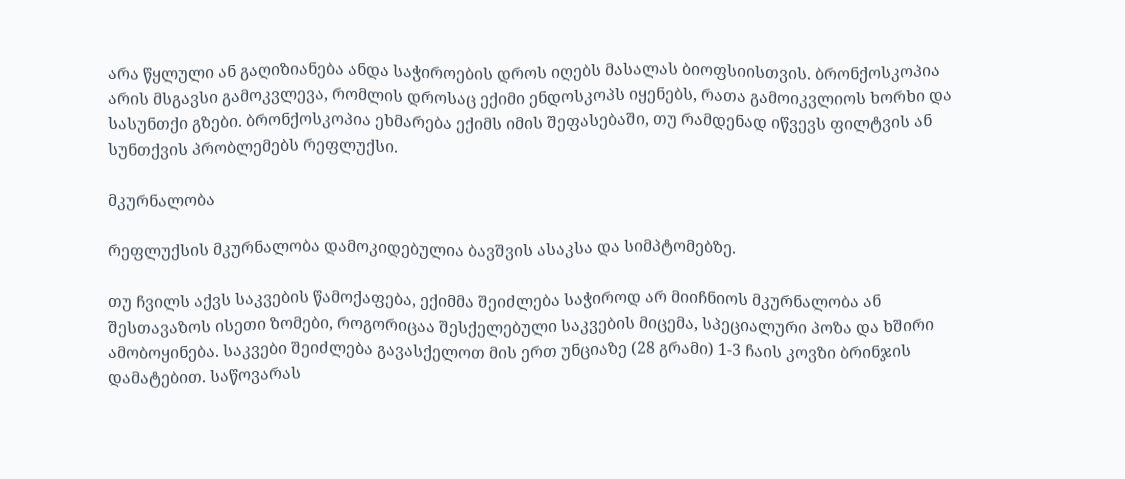არა წყლული ან გაღიზიანება ანდა საჭიროების დროს იღებს მასალას ბიოფსიისთვის. ბრონქოსკოპია არის მსგავსი გამოკვლევა, რომლის დროსაც ექიმი ენდოსკოპს იყენებს, რათა გამოიკვლიოს ხორხი და სასუნთქი გზები. ბრონქოსკოპია ეხმარება ექიმს იმის შეფასებაში, თუ რამდენად იწვევს ფილტვის ან სუნთქვის პრობლემებს რეფლუქსი.

მკურნალობა

რეფლუქსის მკურნალობა დამოკიდებულია ბავშვის ასაკსა და სიმპტომებზე.

თუ ჩვილს აქვს საკვების წამოქაფება, ექიმმა შეიძლება საჭიროდ არ მიიჩნიოს მკურნალობა ან შესთავაზოს ისეთი ზომები, როგორიცაა შესქელებული საკვების მიცემა, სპეციალური პოზა და ხშირი ამობოყინება. საკვები შეიძლება გავასქელოთ მის ერთ უნციაზე (28 გრამი) 1-3 ჩაის კოვზი ბრინჯის დამატებით. საწოვარას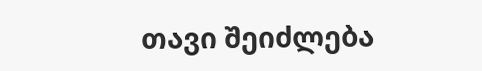თავი შეიძლება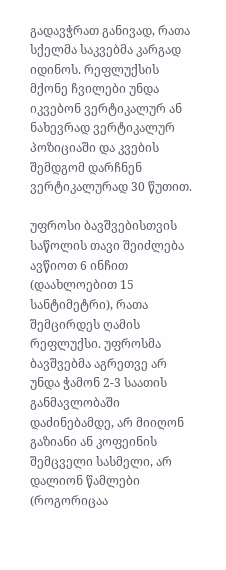გადავჭრათ განივად, რათა სქელმა საკვებმა კარგად იდინოს. რეფლუქსის მქონე ჩვილები უნდა იკვებონ ვერტიკალურ ან ნახევრად ვერტიკალურ პოზიციაში და კვების შემდგომ დარჩნენ ვერტიკალურად 30 წუთით.

უფროსი ბავშვებისთვის საწოლის თავი შეიძლება ავწიოთ 6 ინჩით (დაახლოებით 15 სანტიმეტრი), რათა შემცირდეს ღამის რეფლუქსი. უფროსმა ბავშვებმა აგრეთვე არ უნდა ჭამონ 2-3 საათის განმავლობაში დაძინებამდე, არ მიიღონ გაზიანი ან კოფეინის შემცველი სასმელი, არ დალიონ წამლები (როგორიცაა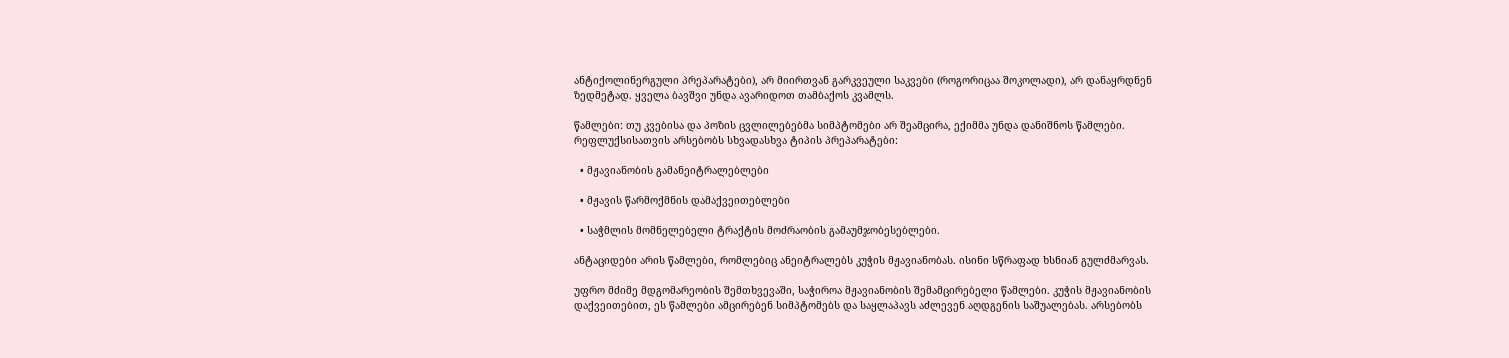ანტიქოლინერგული პრეპარატები), არ მიირთვან გარკვეული საკვები (როგორიცაა შოკოლადი), არ დანაყრდნენ ზედმეტად. ყველა ბავშვი უნდა ავარიდოთ თამბაქოს კვამლს.

წამლები: თუ კვებისა და პოზის ცვლილებებმა სიმპტომები არ შეამცირა, ექიმმა უნდა დანიშნოს წამლები. რეფლუქსისათვის არსებობს სხვადასხვა ტიპის პრეპარატები:

  • მჟავიანობის გამანეიტრალებლები

  • მჟავის წარმოქმნის დამაქვეითებლები

  • საჭმლის მომნელებელი ტრაქტის მოძრაობის გამაუმჯობესებლები.

ანტაციდები არის წამლები, რომლებიც ანეიტრალებს კუჭის მჟავიანობას. ისინი სწრაფად ხსნიან გულძმარვას.

უფრო მძიმე მდგომარეობის შემთხვევაში, საჭიროა მჟავიანობის შემამცირებელი წამლები. კუჭის მჟავიანობის დაქვეითებით, ეს წამლები ამცირებენ სიმპტომებს და საყლაპავს აძლევენ აღდგენის საშუალებას. არსებობს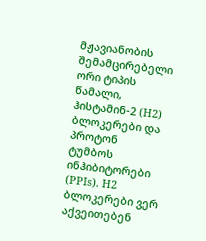მჟავიანობის შემამცირებელი ორი ტიპის წამალი, ჰისტამინ-2 (H2) ბლოკერები და პროტონ ტუმბოს ინჰიბიტორები (PPIs). H2 ბლოკერები ვერ აქვეითებენ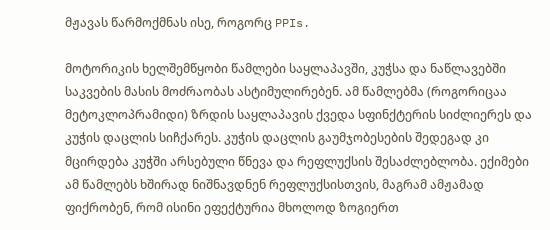მჟავას წარმოქმნას ისე, როგორც PPIs.

მოტორიკის ხელშემწყობი წამლები საყლაპავში, კუჭსა და ნაწლავებში საკვების მასის მოძრაობას ასტიმულირებენ. ამ წამლებმა (როგორიცაა მეტოკლოპრამიდი) ზრდის საყლაპავის ქვედა სფინქტერის სიძლიერეს და კუჭის დაცლის სიჩქარეს. კუჭის დაცლის გაუმჯობესების შედეგად კი მცირდება კუჭში არსებული წნევა და რეფლუქსის შესაძლებლობა. ექიმები ამ წამლებს ხშირად ნიშნავდნენ რეფლუქსისთვის, მაგრამ ამჟამად ფიქრობენ, რომ ისინი ეფექტურია მხოლოდ ზოგიერთ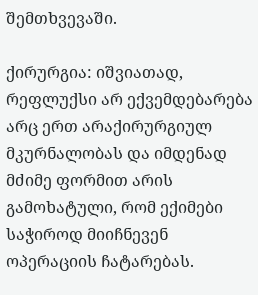შემთხვევაში.

ქირურგია: იშვიათად, რეფლუქსი არ ექვემდებარება არც ერთ არაქირურგიულ მკურნალობას და იმდენად მძიმე ფორმით არის გამოხატული, რომ ექიმები საჭიროდ მიიჩნევენ ოპერაციის ჩატარებას.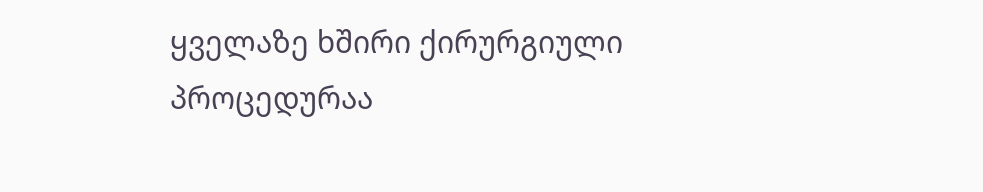ყველაზე ხშირი ქირურგიული პროცედურაა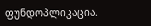ფუნდოპლიკაცია.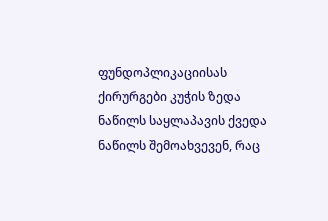ფუნდოპლიკაციისას ქირურგები კუჭის ზედა ნაწილს საყლაპავის ქვედა ნაწილს შემოახვევენ, რაც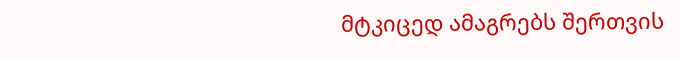მტკიცედ ამაგრებს შერთვის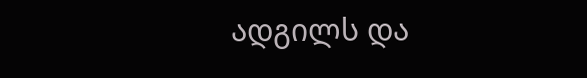ადგილს და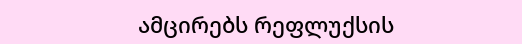ამცირებს რეფლუქსის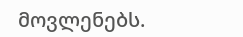მოვლენებს.